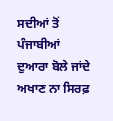ਸਦੀਆਂ ਤੋਂ ਪੰਜਾਬੀਆਂ ਦੁਆਰਾ ਬੋਲੇ ਜਾਂਦੇ ਅਖਾਣ ਨਾ ਸਿਰਫ਼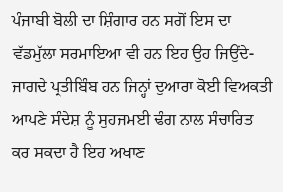ਪੰਜਾਬੀ ਬੋਲੀ ਦਾ ਸ਼ਿੰਗਾਰ ਹਨ ਸਗੋਂ ਇਸ ਦਾ ਵੱਡਮੁੱਲਾ ਸਰਮਾਇਆ ਵੀ ਹਨ ਇਹ ਉਹ ਜਿਉਂਦੇ-ਜਾਗਦੇ ਪ੍ਰਤੀਬਿੰਬ ਹਨ ਜਿਨ੍ਹਾਂ ਦੁਆਰਾ ਕੋਈ ਵਿਅਕਤੀ ਆਪਣੇ ਸੰਦੇਸ਼ ਨੂੰ ਸੁਹਜਮਈ ਢੰਗ ਨਾਲ ਸੰਚਾਰਿਤ ਕਰ ਸਕਦਾ ਹੈ ਇਹ ਅਖਾਣ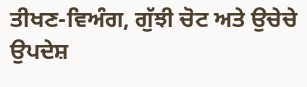ਤੀਖਣ-ਵਿਅੰਗ, ਗੁੱਝੀ ਚੋਟ ਅਤੇ ਉਚੇਚੇ ਉਪਦੇਸ਼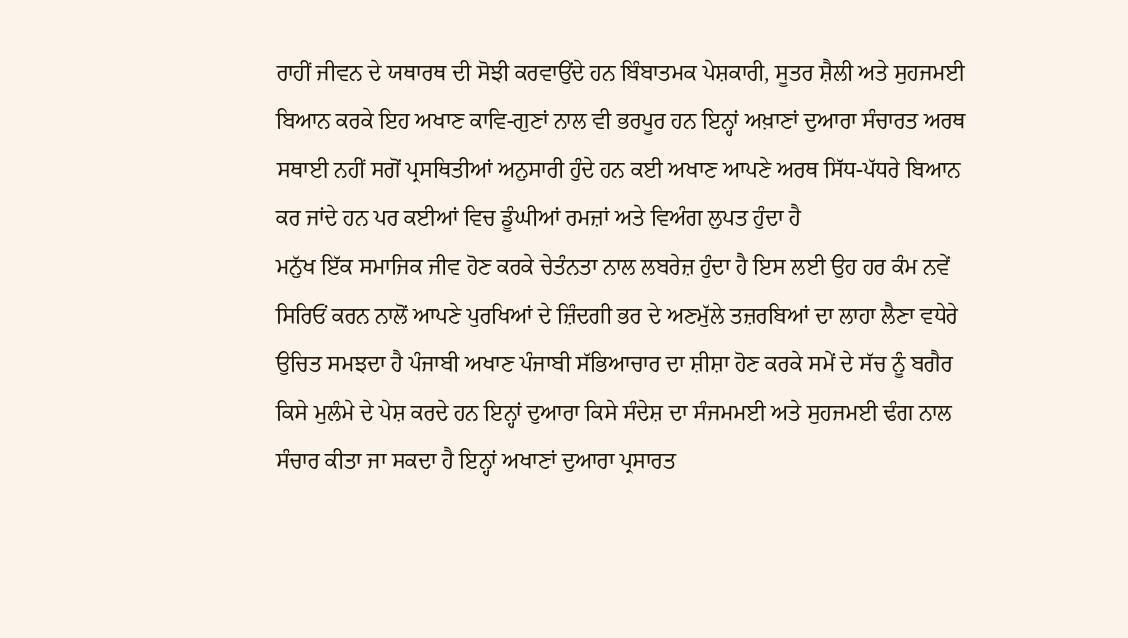ਰਾਹੀਂ ਜੀਵਨ ਦੇ ਯਥਾਰਥ ਦੀ ਸੋਝੀ ਕਰਵਾਉਂਦੇ ਹਨ ਬਿੰਬਾਤਮਕ ਪੇਸ਼ਕਾਰੀ, ਸੂਤਰ ਸ਼ੈਲੀ ਅਤੇ ਸੁਹਜਮਈ ਬਿਆਨ ਕਰਕੇ ਇਹ ਅਖਾਣ ਕਾਵਿ-ਗੁਣਾਂ ਨਾਲ ਵੀ ਭਰਪੂਰ ਹਨ ਇਨ੍ਹਾਂ ਅਖ਼ਾਣਾਂ ਦੁਆਰਾ ਸੰਚਾਰਤ ਅਰਥ ਸਥਾਈ ਨਹੀਂ ਸਗੋਂ ਪ੍ਰਸਥਿਤੀਆਂ ਅਨੁਸਾਰੀ ਹੁੰਦੇ ਹਨ ਕਈ ਅਖਾਣ ਆਪਣੇ ਅਰਥ ਸਿੱਧ-ਪੱਧਰੇ ਬਿਆਨ ਕਰ ਜਾਂਦੇ ਹਨ ਪਰ ਕਈਆਂ ਵਿਚ ਡੂੰਘੀਆਂ ਰਮਜ਼ਾਂ ਅਤੇ ਵਿਅੰਗ ਲੁਪਤ ਹੁੰਦਾ ਹੈ
ਮਨੁੱਖ ਇੱਕ ਸਮਾਜਿਕ ਜੀਵ ਹੋਣ ਕਰਕੇ ਚੇਤੰਨਤਾ ਨਾਲ ਲਬਰੇਜ਼ ਹੁੰਦਾ ਹੈ ਇਸ ਲਈ ਉਹ ਹਰ ਕੰਮ ਨਵੇਂ ਸਿਰਿਓਂ ਕਰਨ ਨਾਲੋਂ ਆਪਣੇ ਪੁਰਖਿਆਂ ਦੇ ਜ਼ਿੰਦਗੀ ਭਰ ਦੇ ਅਣਮੁੱਲੇ ਤਜ਼ਰਬਿਆਂ ਦਾ ਲਾਹਾ ਲੈਣਾ ਵਧੇਰੇ ਉਚਿਤ ਸਮਝਦਾ ਹੈ ਪੰਜਾਬੀ ਅਖਾਣ ਪੰਜਾਬੀ ਸੱਭਿਆਚਾਰ ਦਾ ਸ਼ੀਸ਼ਾ ਹੋਣ ਕਰਕੇ ਸਮੇਂ ਦੇ ਸੱਚ ਨੂੰ ਬਗੈਰ ਕਿਸੇ ਮੁਲੰਮੇ ਦੇ ਪੇਸ਼ ਕਰਦੇ ਹਨ ਇਨ੍ਹਾਂ ਦੁਆਰਾ ਕਿਸੇ ਸੰਦੇਸ਼ ਦਾ ਸੰਜਮਮਈ ਅਤੇ ਸੁਹਜਮਈ ਢੰਗ ਨਾਲ ਸੰਚਾਰ ਕੀਤਾ ਜਾ ਸਕਦਾ ਹੈ ਇਨ੍ਹਾਂ ਅਖਾਣਾਂ ਦੁਆਰਾ ਪ੍ਰਸਾਰਤ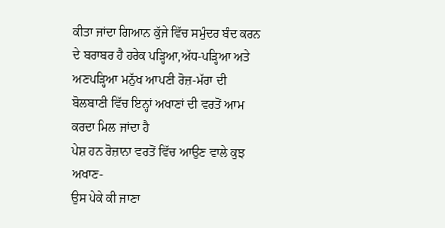ਕੀਤਾ ਜਾਂਦਾ ਗਿਆਨ ਕੁੱਜੇ ਵਿੱਚ ਸਮੁੰਦਰ ਬੰਦ ਕਰਨ ਦੇ ਬਰਾਬਰ ਹੈ ਹਰੇਕ ਪੜ੍ਹਿਆ,ਅੱਧ-ਪੜ੍ਹਿਆ ਅਤੇ ਅਣਪੜ੍ਹਿਆ ਮਨੁੱਖ ਆਪਣੀ ਰੋਜ਼-ਮੱਰਾ ਦੀ ਬੋਲਬਾਣੀ ਵਿੱਚ ਇਨ੍ਹਾਂ ਅਖਾਣਾਂ ਦੀ ਵਰਤੋਂ ਆਮ ਕਰਦਾ ਮਿਲ ਜਾਂਦਾ ਹੈ
ਪੇਸ਼ ਹਨ ਰੋਜ਼ਾਨਾ ਵਰਤੋਂ ਵਿੱਚ ਆਉਣ ਵਾਲੇ ਕੁਝ ਅਖਾਣ-
ਉਸ ਪੇਕੇ ਕੀ ਜਾਣਾ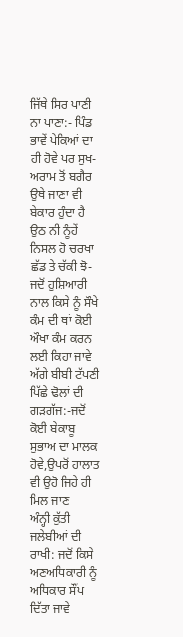ਜਿੱਥੇ ਸਿਰ ਪਾਣੀ ਨਾ ਪਾਣਾ:- ਪਿੰਡ ਭਾਵੇਂ ਪੇਕਿਆਂ ਦਾ ਹੀ ਹੋਵੇ ਪਰ ਸੁਖ-ਅਰਾਮ ਤੋਂ ਬਗੈਰ ਉਥੇ ਜਾਣਾ ਵੀ ਬੇਕਾਰ ਹੁੰਦਾ ਹੈ
ਉਠ ਨੀ ਨੂੰਹੇਂ ਨਿਸਲ ਹੋ ਚਰਖਾ ਛੱਡ ਤੇ ਚੱਕੀ ਝੋ- ਜਦੋਂ ਹੁਸ਼ਿਆਰੀ ਨਾਲ ਕਿਸੇ ਨੂੰ ਸੌਖੇ ਕੰਮ ਦੀ ਥਾਂ ਕੋਈ ਔਖਾ ਕੰਮ ਕਰਨ ਲਈ ਕਿਹਾ ਜਾਵੇ
ਅੱਗੇ ਬੀਬੀ ਟੱਪਣੀ ਪਿੱਛੇ ਢੋਲਾਂ ਦੀ ਗੜਗੱਜ:-ਜਦੋਂ ਕੋਈ ਬੇਕਾਬੂ ਸੁਭਾਅ ਦਾ ਮਾਲਕ ਹੋਵੇ,ਉਪਰੋਂ ਹਾਲਾਤ ਵੀ ਉਹੋ ਜਿਹੇ ਹੀ ਮਿਲ ਜਾਣ
ਅੰਨ੍ਹੀ ਕੁੱਤੀ ਜਲੇਬੀਆਂ ਦੀ ਰਾਖੀ: ਜਦੋਂ ਕਿਸੇ ਅਣਅਧਿਕਾਰੀ ਨੂੰ ਅਧਿਕਾਰ ਸੌਂਪ ਦਿੱਤਾ ਜਾਵੇ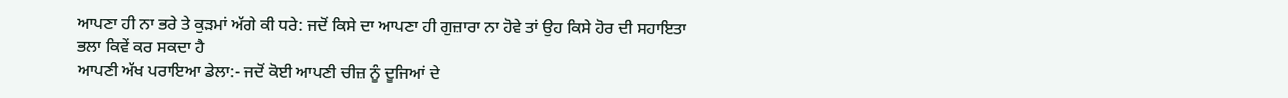ਆਪਣਾ ਹੀ ਨਾ ਭਰੇ ਤੇ ਕੁੜਮਾਂ ਅੱਗੇ ਕੀ ਧਰੇ: ਜਦੋਂ ਕਿਸੇ ਦਾ ਆਪਣਾ ਹੀ ਗੁਜ਼ਾਰਾ ਨਾ ਹੋਵੇ ਤਾਂ ਉਹ ਕਿਸੇ ਹੋਰ ਦੀ ਸਹਾਇਤਾ ਭਲਾ ਕਿਵੇਂ ਕਰ ਸਕਦਾ ਹੈ
ਆਪਣੀ ਅੱਖ ਪਰਾਇਆ ਡੇਲਾ:- ਜਦੋਂ ਕੋਈ ਆਪਣੀ ਚੀਜ਼ ਨੂੰ ਦੂਜਿਆਂ ਦੇ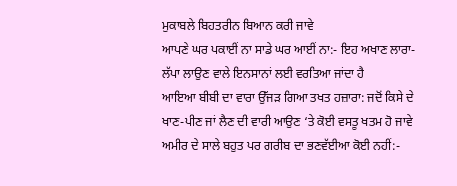ਮੁਕਾਬਲੇ ਬਿਹਤਰੀਨ ਬਿਆਨ ਕਰੀ ਜਾਵੇ
ਆਪਣੇ ਘਰ ਪਕਾਈਂ ਨਾ ਸਾਡੇ ਘਰ ਆਈਂ ਨਾ:- ਇਹ ਅਖਾਣ ਲਾਰਾ-ਲੱਪਾ ਲਾਉਣ ਵਾਲੇ ਇਨਸਾਨਾਂ ਲਈ ਵਰਤਿਆ ਜਾਂਦਾ ਹੈ
ਆਇਆ ਬੀਬੀ ਦਾ ਵਾਰਾ ਉੱਜੜ ਗਿਆ ਤਖਤ ਹਜ਼ਾਰਾ: ਜਦੋਂ ਕਿਸੇ ਦੇ ਖਾਣ-ਪੀਣ ਜਾਂ ਲੈਣ ਦੀ ਵਾਰੀ ਆਉਣ ‘ਤੇ ਕੋਈ ਵਸਤੂ ਖਤਮ ਹੋ ਜਾਵੇ
ਅਮੀਰ ਦੇ ਸਾਲੇ ਬਹੁਤ ਪਰ ਗਰੀਬ ਦਾ ਭਣਵੱਈਆ ਕੋਈ ਨਹੀਂ:-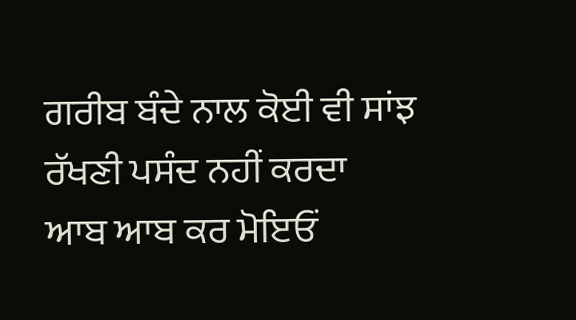ਗਰੀਬ ਬੰਦੇ ਨਾਲ ਕੋਈ ਵੀ ਸਾਂਝ ਰੱਖਣੀ ਪਸੰਦ ਨਹੀਂ ਕਰਦਾ
ਆਬ ਆਬ ਕਰ ਮੋਇਓਂ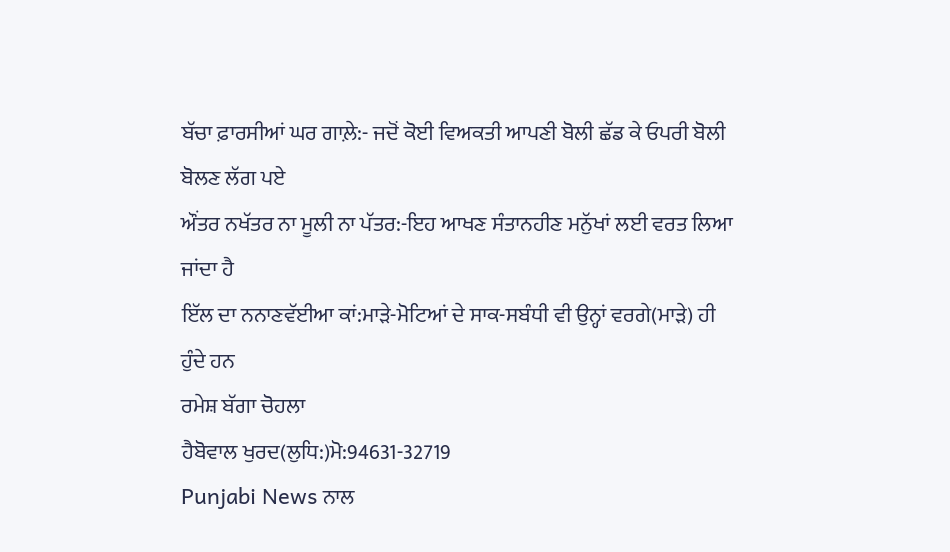ਬੱਚਾ ਫ਼ਾਰਸੀਆਂ ਘਰ ਗਾਲ਼ੇ:- ਜਦੋਂ ਕੋਈ ਵਿਅਕਤੀ ਆਪਣੀ ਬੋਲੀ ਛੱਡ ਕੇ ਓਪਰੀ ਬੋਲੀ ਬੋਲਣ ਲੱਗ ਪਏ
ਔਂਤਰ ਨਖੱਤਰ ਨਾ ਮੂਲੀ ਨਾ ਪੱਤਰ:-ਇਹ ਆਖਣ ਸੰਤਾਨਹੀਣ ਮਨੁੱਖਾਂ ਲਈ ਵਰਤ ਲਿਆ ਜਾਂਦਾ ਹੈ
ਇੱਲ ਦਾ ਨਨਾਣਵੱਈਆ ਕਾਂ:ਮਾੜੇ-ਮੋਟਿਆਂ ਦੇ ਸਾਕ-ਸਬੰਧੀ ਵੀ ਉਨ੍ਹਾਂ ਵਰਗੇ(ਮਾੜੇ) ਹੀ ਹੁੰਦੇ ਹਨ
ਰਮੇਸ਼ ਬੱਗਾ ਚੋਹਲਾ
ਹੈਬੋਵਾਲ ਖੁਰਦ(ਲੁਧਿ:)ਮੋ:94631-32719
Punjabi News ਨਾਲ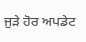ਜੁੜੇ ਹੋਰ ਅਪਡੇਟ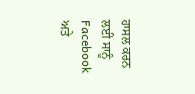ਹਾਸਲ ਕਰਨ ਲਈ ਸਾਨੂੰ Facebook ਅਤੇ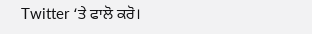Twitter ‘ਤੇ ਫਾਲੋ ਕਰੋ।